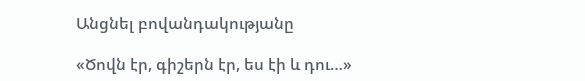Անցնել բովանդակությանը

«Ծովն էր, գիշերն էր, ես էի և դու…»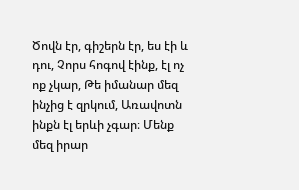Ծովն էր, գիշերն էր, ես էի և դու, Չորս հոգով էինք, էլ ոչ ոք չկար, Թե իմանար մեզ ինչից է զրկում, Առավոտն ինքն էլ երևի չգար։ Մենք մեզ իրար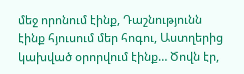մեջ որոնում էինք, Դաշնությունն էինք հյուսում մեր հոգու, Աստղերից կախված օրորվում էինք… Ծովն էր,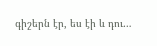գիշերն էր, ես էի և դու…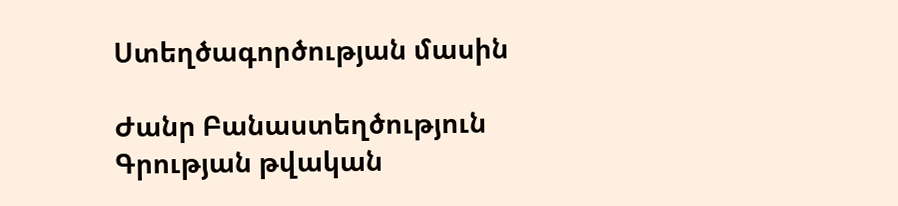Ստեղծագործության մասին

Ժանր Բանաստեղծություն
Գրության թվական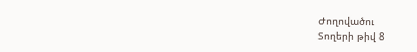Ժողովածու
Տողերի թիվ 8